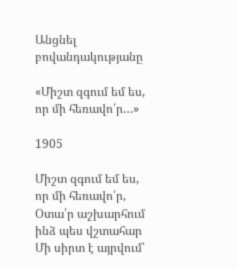Անցնել բովանդակությանը

«Միշտ զգում եմ ես, որ մի հեռավո՛ր…»

1905

Միշտ զգում եմ ես, որ մի հեռավո՛ր, Օտա՛ր աշխարհում ինձ պես վշտահար Մի սիրտ է այրվում՝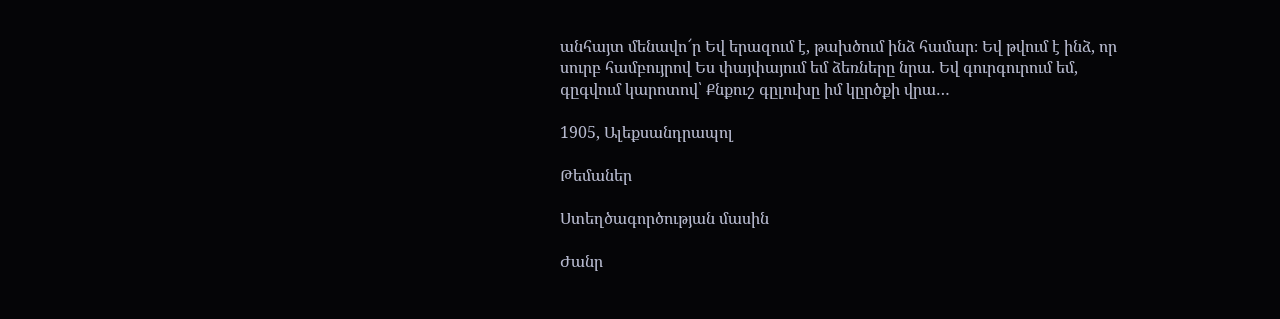անհայտ մենավո՜ր Եվ երազում է, թախծում ինձ համար։ Եվ թվում է ինձ, որ սուրբ համբույրով Ես փայփայում եմ ձեռները նրա. Եվ գուրգուրում եմ, գըգվում կարոտով՝ Քնքուշ գըլուխը իմ կըրծքի վրա…

1905, Ալեքսանդրապոլ

Թեմաներ

Ստեղծագործության մասին

Ժանր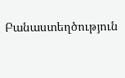Բանաստեղծություն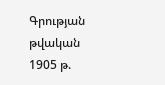Գրության թվական 1905 թ.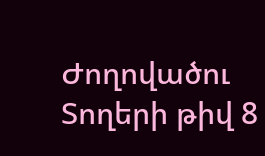Ժողովածու
Տողերի թիվ 8